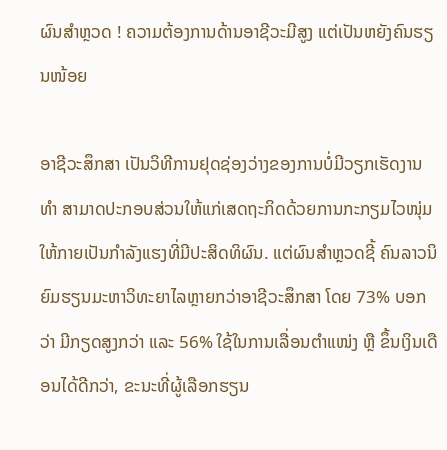ຜົນສຳຫຼວດ ! ຄວາມຕ້ອງການດ້ານອາຊີວະມີສູງ ແຕ່ເປັນຫຍັງຄົນຮຽນໜ້ອຍ

ອາຊີວະສຶກສາ ເປັນວິທີການຢຸດຊ່ອງວ່າງຂອງການບໍ່ມີວຽກເຮັດງານທໍາ ສາມາດປະກອບສ່ວນໃຫ້ແກ່ເສດຖະກິດດ້ວຍການກະກຽມໄວໜຸ່ມໃຫ້ກາຍເປັນກຳລັງແຮງທີ່ມີປະສິດທິຜົນ. ແຕ່ຜົນສຳຫຼວດຊີ້ ຄົນລາວນິຍົມຮຽນມະຫາວິທະຍາໄລຫຼາຍກວ່າອາຊີວະສຶກສາ ໂດຍ 73% ບອກວ່າ ມີກຽດສູງກວ່າ ແລະ 56% ໃຊ້ໃນການເລື່ອນຕໍາແໜ່ງ ຫຼື ຂຶ້ນເງິນເດືອນໄດ້ດີກວ່າ, ຂະນະທີ່ຜູ້ເລືອກຮຽນ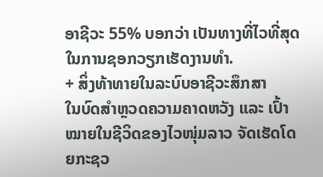ອາຊີວະ 55% ບອກວ່າ ເປັນທາງທີ່ໄວທີ່ສຸດໃນການຊອກວຽກເຮັດງານທໍາ.
+ ສິ່ງທ້າທາຍໃນລະບົບອາຊີວະສຶກສາ
ໃນບົດສໍາຫຼວດຄວາມຄາດຫວັງ ແລະ ເປົ້າໝາຍໃນຊີວິດຂອງໄວໜຸ່ມລາວ ຈັດເຮັດໂດຍກະຊວ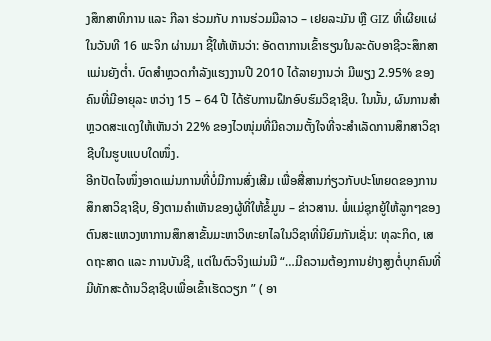ງສຶກສາທິການ ແລະ ກີລາ ຮ່ວມກັບ ການຮ່ວມມືລາວ – ເຢຍລະມັນ ຫຼື GIZ ທີ່ເຜີຍແຜ່ໃນວັນທີ 16 ພະຈິກ ຜ່ານມາ ຊີ້ໃຫ້ເຫັນວ່າ: ອັດຕາການເຂົ້າຮຽນໃນລະດັບອາຊີວະສຶກສາແມ່ນຍັງຕ່ຳ. ບົດສຳຫຼວດກຳລັງແຮງງານປີ 2010 ໄດ້ລາຍງານວ່າ ມີພຽງ 2.95% ຂອງຄົນທີ່ມີອາຍຸລະ ຫວ່າງ 15 – 64 ປີ ໄດ້ຮັບການຝຶກອົບຮົມວິຊາຊີບ. ໃນນັ້ນ, ຜົນການສຳຫຼວດສະແດງໃຫ້ເຫັນວ່າ 22% ຂອງໄວໜຸ່ມທີ່ມີຄວາມຕັ້ງໃຈທີ່ຈະສຳເລັດການສຶກສາວິຊາຊີບໃນຮູບແບບໃດໜຶ່ງ.
ອີກປັດໄຈໜຶ່ງອາດແມ່ນການທີ່ບໍ່ມີການສົ່ງເສີມ ເພື່ອສື່ສານກ່ຽວກັບປະໂຫຍດຂອງການສຶກສາວິຊາຊີບ, ອີງຕາມຄຳເຫັນຂອງຜູ້ທີ່ໃຫ້ຂໍ້ມູນ – ຂ່າວສານ. ພໍ່ແມ່ຊຸກຍູ້ໃຫ້ລູກໆຂອງຕົນສະແຫວງຫາການສຶກສາຂັ້ນມະຫາວິທະຍາໄລໃນວິຊາທີ່ນິຍົມກັນເຊັ່ນ: ທຸລະກິດ, ເສດຖະສາດ ແລະ ການບັນຊີ, ແຕ່ໃນຕົວຈິງແມ່ນມີ “…ມີຄວາມຕ້ອງການຢ່າງສູງຕໍ່ບຸກຄົນທີ່ມີທັກສະດ້ານວິຊາຊີບເພື່ອເຂົ້າເຮັດວຽກ ” ( ອາ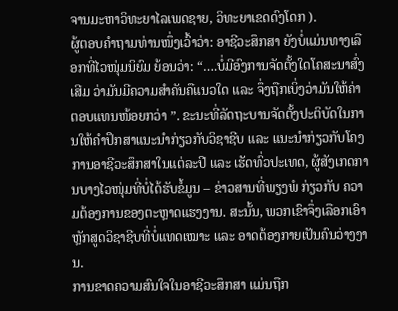ຈານມະຫາວິທະຍາໄລເພດຊາຍ, ວິທະຍາເຂດດົງໂດກ ).
ຜູ້ຕອບຄຳຖາມທ່ານໜຶ່ງເວົ້າວ່າ: ອາຊີວະສຶກສາ ຍັງບໍ່ແມ່ນທາງເລືອກທີ່ໄວໜຸ່ມນິຍົມ ຍ້ອນວ່າ: “….ບໍ່ມີອົງການຈັດຕັ້ງໃດໂຄສະນາສົ່ງເສີມ ວ່າມັນມີຄວາມສຳຄັນຄືແນວໃດ ແລະ ຈຶ່ງຖືກເບິ່ງວ່າມັນໃຫ້ຄ່າຕອບແທນໜ້ອຍກວ່າ ”. ຂະນະທີ່ລັດຖະບານຈັດຕັ້ງປະຕິບັດໃນການໃຫ້ຄຳປຶກສາແນະນຳກ່ຽວກັບວິຊາຊີບ ແລະ ແນະນຳກ່ຽວກັບໂຄງການອາຊີວະສຶກສາໃນແຕ່ລະປີ ແລະ ເຮັດທົ່ວປະເທດ, ຜູ້ສັງເກດການບາງໄວໜຸ່ມທີ່ບໍ່ໄດ້ຮັບຂໍ້ມູນ – ຂ່າວສານທີ່ພຽງພໍ ກ່ຽວກັບ ຄວາມຕ້ອງການຂອງຕະຫຼາດແຮງງານ. ສະນັ້ນ, ພວກເຂົາຈຶ່ງເລືອກເອົາຫຼັກສູດວິຊາຊີບທີ່ບໍ່ແທດເໝາະ ແລະ ອາດຕ້ອງກາຍເປັນຄົນວ່າງງານ.
ການຂາດຄວາມສົນໃຈໃນອາຊີວະສຶກສາ ແມ່ນຖືກ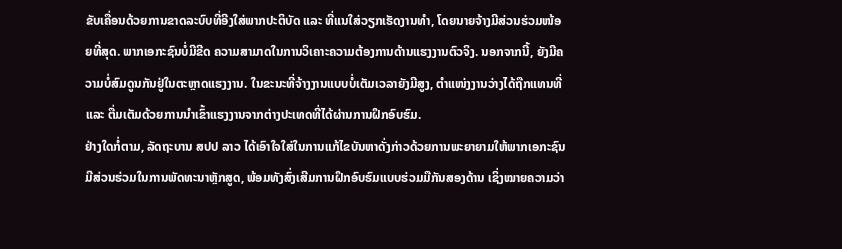ຂັບເຄື່ອນດ້ວຍການຂາດລະບົບທີ່ອີງໃສ່ພາກປະຕິບັດ ແລະ ທີ່ແນໃສ່ວຽກເຮັດງານທຳ, ໂດຍນາຍຈ້າງມີສ່ວນຮ່ວມໜ້ອຍທີ່ສຸດ. ພາກເອກະຊົນບໍ່ມີຂີດ ຄວາມສາມາດໃນການວິເຄາະຄວາມຕ້ອງການດ້ານແຮງງານຕົວຈິງ. ນອກຈາກນີ້, ຍັງມີຄວາມບໍ່ສົມດູນກັນຢູ່ໃນຕະຫຼາດແຮງງານ. ໃນຂະນະທີ່ຈ້າງງານແບບບໍ່ເຕັມເວລາຍັງມີສູງ, ຕຳແໜ່ງງານວ່າງໄດ້ຖືກແທນທີ່ ແລະ ຕື່ມເຕັມດ້ວຍການນຳເຂົ້າແຮງງານຈາກຕ່າງປະເທດທີ່ໄດ້ຜ່ານການຝຶກອົບຮົມ.
ຢ່າງໃດກໍ່ຕາມ, ລັດຖະບານ ສປປ ລາວ ໄດ້ເອົາໃຈໃສ່ໃນການແກ້ໄຂບັນຫາດັ່ງກ່າວດ້ວຍການພະຍາຍາມໃຫ້ພາກເອກະຊົນມີສ່ວນຮ່ວມໃນການພັດທະນາຫຼັກສູດ, ພ້ອມທັງສົ່ງເສີມການຝຶກອົບຮົມແບບຮ່ວມມືກັນສອງດ້ານ ເຊິ່ງໝາຍຄວາມວ່າ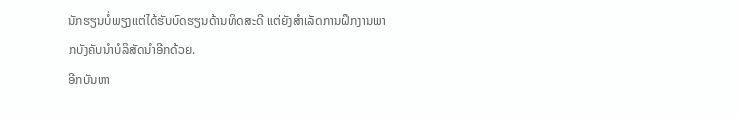ນັກຮຽນບໍ່ພຽງແຕ່ໄດ້ຮັບບົດຮຽນດ້ານທິດສະດີ ແຕ່ຍັງສຳເລັດການຝຶກງານພາກບັງຄັບນຳບໍລິສັດນຳອີກດ້ວຍ.
ອີກບັນຫາ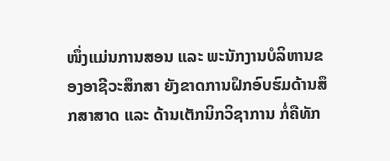ໜຶ່ງແມ່ນການສອນ ແລະ ພະນັກງານບໍລິຫານຂອງອາຊີວະສຶກສາ ຍັງຂາດການຝຶກອົບຮົມດ້ານສຶກສາສາດ ແລະ ດ້ານເຕັກນິກວິຊາການ ກໍ່ຄືທັກ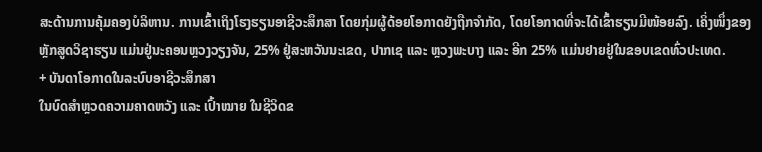ສະດ້ານການຄຸ້ມຄອງບໍລິຫານ. ການເຂົ້າເຖິງໂຮງຮຽນອາຊີວະສຶກສາ ໂດຍກຸ່ມຜູ້ດ້ອຍໂອກາດຍັງຖືກຈຳກັດ, ໂດຍໂອກາດທີ່ຈະໄດ້ເຂົ້າຮຽນມີໜ້ອຍລົງ. ເຄິ່ງໜຶ່ງຂອງຫຼັກສູດວິຊາຮຽນ ແມ່ນຢູ່ນະຄອນຫຼວງວຽງຈັນ, 25% ຢູ່ສະຫວັນນະເຂດ, ປາກເຊ ແລະ ຫຼວງພະບາງ ແລະ ອີກ 25% ແມ່ນຢາຍຢູ່ໃນຂອບເຂດທົ່ວປະເທດ.
+ ບັນດາໂອກາດໃນລະບົບອາຊີວະສຶກສາ
ໃນບົດສໍາຫຼວດຄວາມຄາດຫວັງ ແລະ ເປົ້າໝາຍ ໃນຊີວິດຂ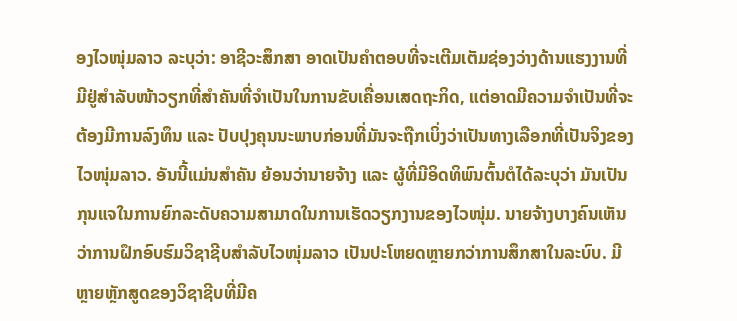ອງໄວໜຸ່ມລາວ ລະບຸວ່າ: ອາຊີວະສຶກສາ ອາດເປັນຄຳຕອບທີ່ຈະເຕີມເຕັມຊ່ອງວ່າງດ້ານແຮງງານທີ່ມີຢູ່ສຳລັບໜ້າວຽກທີ່ສຳຄັນທີ່ຈຳເປັນໃນການຂັບເຄື່ອນເສດຖະກິດ, ແຕ່ອາດມີຄວາມຈຳເປັນທີ່ຈະຕ້ອງມີການລົງທຶນ ແລະ ປັບປຸງຄຸນນະພາບກ່ອນທີ່ມັນຈະຖືກເບິ່ງວ່າເປັນທາງເລືອກທີ່ເປັນຈິງຂອງໄວໜຸ່ມລາວ. ອັນນີ້ແມ່ນສຳຄັນ ຍ້ອນວ່ານາຍຈ້າງ ແລະ ຜູ້ທີ່ມີອິດທິພົນຕົ້ນຕໍໄດ້ລະບຸວ່າ ມັນເປັນກຸນແຈໃນການຍົກລະດັບຄວາມສາມາດໃນການເຮັດວຽກງານຂອງໄວໜຸ່ມ. ນາຍຈ້າງບາງຄົນເຫັນວ່າການຝຶກອົບຮົມວິຊາຊີບສຳລັບໄວໜຸ່ມລາວ ເປັນປະໂຫຍດຫຼາຍກວ່າການສຶກສາໃນລະບົບ. ມີຫຼາຍຫຼັກສູດຂອງວິຊາຊີບທີ່ມີຄ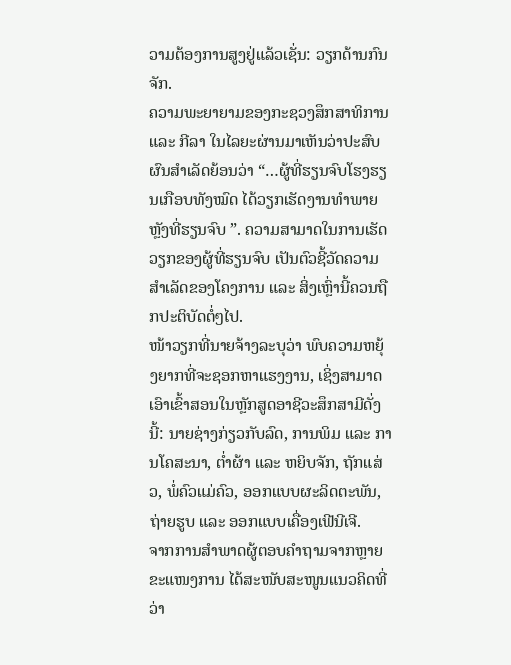ວາມຕ້ອງການສູງຢູ່ແລ້ວເຊັ່ນ: ວຽກດ້ານກົນຈັກ.
ຄວາມພະຍາຍາມຂອງກະຊວງສຶກສາທິການ ແລະ ກີລາ ໃນໄລຍະຜ່ານມາເຫັນວ່າປະສົບຜົນສຳເລັດຍ້ອນວ່າ “…ຜູ້ທີ່ຮຽນຈົບໂຮງຮຽນເກືອບທັງໝົດ ໄດ້ວຽກເຮັດງານທຳພາຍຫຼັງທີ່ຮຽນຈົບ ”. ຄວາມສາມາດໃນການເຮັດວຽກຂອງຜູ້ທີ່ຮຽນຈົບ ເປັນຕົວຊີ້ວັດຄວາມສຳເລັດຂອງໂຄງການ ແລະ ສິ່ງເຫຼົ່ານີ້ຄວນຖືກປະຕິບັດຕໍ່ໆໄປ.
ໜ້າວຽກທີ່ນາຍຈ້າງລະບຸວ່າ ພົບຄວາມຫຍຸ້ງຍາກທີ່ຈະຊອກຫາແຮງງານ, ເຊິ່ງສາມາດເອົາເຂົ້າສອນໃນຫຼັກສູດອາຊີວະສຶກສາມີດັ່ງນີ້: ນາຍຊ່າງກ່ຽວກັບລົດ, ການພິມ ແລະ ການໂຄສະນາ, ຕ່ຳຜ້າ ແລະ ຫຍິບຈັກ, ຖັກແສ່ວ, ພໍ່ຄົວແມ່ຄົວ, ອອກແບບຜະລິດຕະພັນ, ຖ່າຍຮູບ ແລະ ອອກແບບເຄື່ອງເຟີນີເຈີ.
ຈາກການສຳພາດຜູ້ຕອບຄຳຖາມຈາກຫຼາຍຂະແໜງການ ໄດ້ສະໜັບສະໜູນແນວຄິດທີ່ວ່າ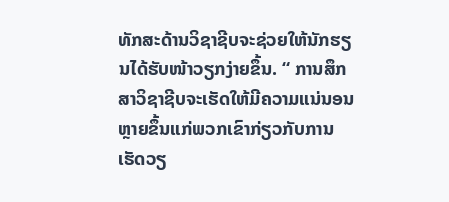ທັກສະດ້ານວິຊາຊີບຈະຊ່ວຍໃຫ້ນັກຮຽນໄດ້ຮັບໜ້າວຽກງ່າຍຂຶ້ນ. “ ການສຶກສາວິຊາຊີບຈະເຮັດໃຫ້ມີຄວາມແນ່ນອນຫຼາຍຂຶ້ນແກ່ພວກເຂົາກ່ຽວກັບການເຮັດວຽ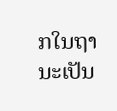ກໃນຖານະເປັນ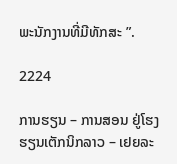ພະນັກງານທີ່ມີທັກສະ ”.

2224

ການຮຽນ – ການສອນ ຢູ່ໂຮງຮຽນເຕັກນິກລາວ – ເຢຍລະ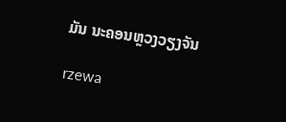ມັນ ນະຄອນຫຼວງວຽງຈັນ

rzewa